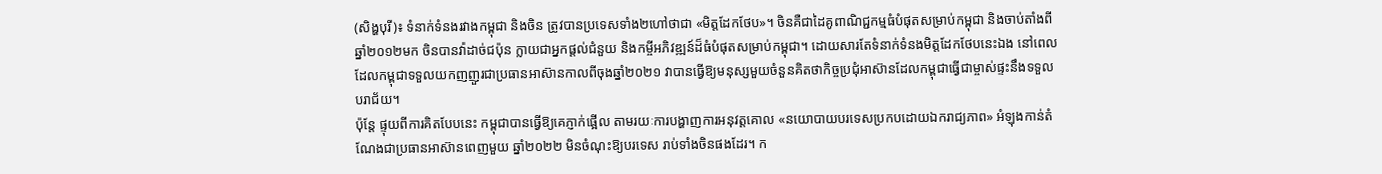(សិង្ហបុរី)៖ ទំនាក់ទំនងរវាងកម្ពុជា និងចិន ត្រូវបានប្រទេសទាំង២ហៅថាជា «មិត្តដែកថែប»។ ចិនគឺជាដៃគូពាណិជ្ជកម្មធំបំផុតសម្រាប់កម្ពុជា និងចាប់តាំងពីឆ្នាំ២០១២មក ចិនបានវ៉ាដាច់ជប៉ុន ក្លាយជាអ្នកផ្ដល់ជំនួយ និងកម្ចីអភិវឌ្ឍន៍ដ៏ធំបំផុតសម្រាប់កម្ពុជា។ ដោយសារតែទំនាក់ទំនងមិត្តដែកថែបនេះឯង នៅពេលដែលកម្ពុជាទទួលយកញញួរជាប្រធានអាស៊ានកាលពីចុងឆ្នាំ២០២១ វាបានធ្វើឱ្យមនុស្សមួយចំនួនគិតថាកិច្ចប្រជុំអាស៊ានដែលកម្ពុជាធ្វើជាម្ចាស់ផ្ទះនឹងទទួលបរាជ័យ។
ប៉ុន្តែ ផ្ទុយពីការគិតបែបនេះ កម្ពុជាបានធ្វើឱ្យគេភ្ញាក់ផ្អើល តាមរយៈការបង្ហាញការអនុវត្តគោល «នយោបាយបរទេសប្រកបដោយឯករាជ្យភាព» អំឡុងកាន់តំណែងជាប្រធានអាស៊ានពេញមួយ ឆ្នាំ២០២២ មិនចំណុះឱ្យបរទេស រាប់ទាំងចិនផងដែរ។ ក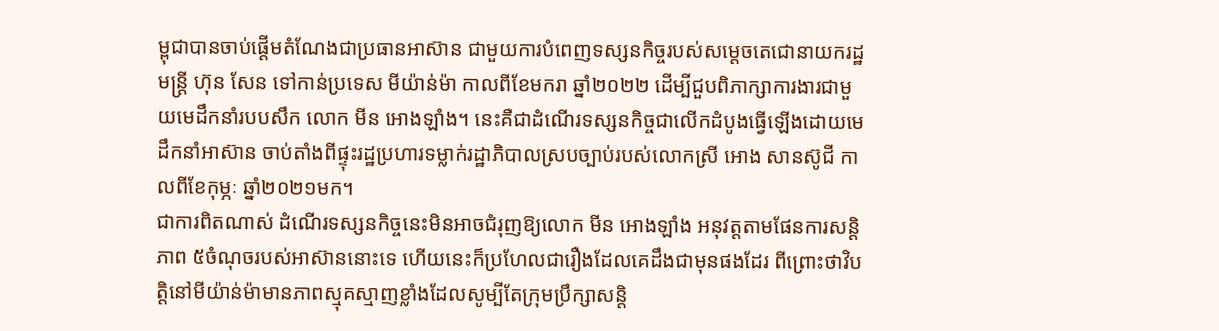ម្ពុជាបានចាប់ផ្ដើមតំណែងជាប្រធានអាស៊ាន ជាមួយការបំពេញទស្សនកិច្ចរបស់សម្ដេចតេជោនាយករដ្ឋមន្ត្រី ហ៊ុន សែន ទៅកាន់ប្រទេស មីយ៉ាន់ម៉ា កាលពីខែមករា ឆ្នាំ២០២២ ដើម្បីជួបពិភាក្សាការងារជាមួយមេដឹកនាំរបបសឹក លោក មីន អោងឡាំង។ នេះគឺជាដំណើរទស្សនកិច្ចជាលើកដំបូងធ្វើឡើងដោយមេដឹកនាំអាស៊ាន ចាប់តាំងពីផ្ទុះរដ្ឋប្រហារទម្លាក់រដ្ឋាភិបាលស្របច្បាប់របស់លោកស្រី អោង សានស៊ូជី កាលពីខែកុម្ភៈ ឆ្នាំ២០២១មក។
ជាការពិតណាស់ ដំណើរទស្សនកិច្ចនេះមិនអាចជំរុញឱ្យលោក មីន អោងឡាំង អនុវត្តតាមផែនការសន្តិភាព ៥ចំណុចរបស់អាស៊ាននោះទេ ហើយនេះក៏ប្រហែលជារឿងដែលគេដឹងជាមុនផងដែរ ពីព្រោះថាវិបត្តិនៅមីយ៉ាន់ម៉ាមានភាពស្មុគស្មាញខ្លាំងដែលសូម្បីតែក្រុមប្រឹក្សាសន្តិ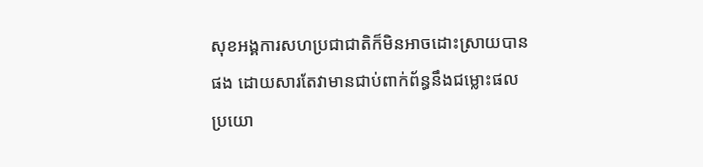សុខអង្គការសហប្រជាជាតិក៏មិនអាចដោះស្រាយបានផង ដោយសារតែវាមានជាប់ពាក់ព័ន្ធនឹងជម្លោះផលប្រយោ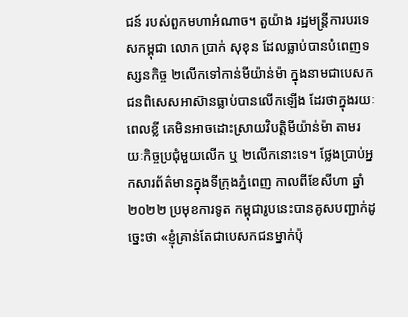ជន៍ របស់ពួកមហាអំណាច។ តួយ៉ាង រដ្ឋមន្ត្រីការបរទេសកម្ពុជា លោក ប្រាក់ សុខុន ដែលធ្លាប់បានបំពេញទស្សនកិច្ច ២លើកទៅកាន់មីយ៉ាន់ម៉ា ក្នុងនាមជាបេសកជនពិសេសអាស៊ានធ្លាប់បានលើកឡើង ដែរថាក្នុងរយៈពេលខ្លី គេមិនអាចដោះស្រាយវិបត្តិមីយ៉ាន់ម៉ា តាមរយៈកិច្ចប្រជុំមួយលើក ឬ ២លើកនោះទេ។ ថ្លែងប្រាប់អ្នកសារព័ត៌មានក្នុងទីក្រុងភ្នំពេញ កាលពីខែសីហា ឆ្នាំ២០២២ ប្រមុខការទូត កម្ពុជារូបនេះបានគូសបញ្ជាក់ដូច្នេះថា «ខ្ញុំគ្រាន់តែជាបេសកជនម្នាក់ប៉ុ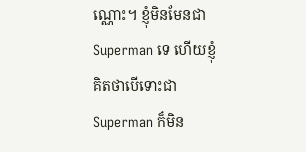ណ្ណោះ។ ខ្ញុំមិនមែនជា Superman ទេ ហើយខ្ញុំគិតថាបើទោះជា Superman ក៏មិន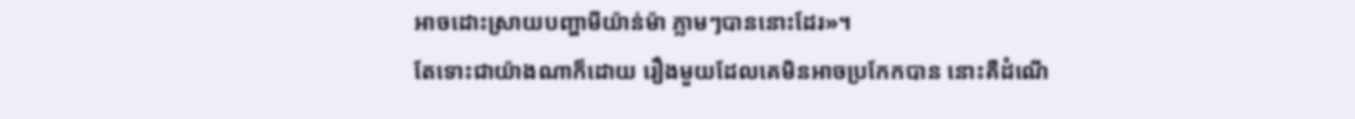អាចដោះស្រាយបញ្ហាមីយ៉ាន់ម៉ា ភ្លាមៗបាននោះដែរ»។
តែទោះជាយ៉ាងណាក៏ដោយ រឿងមួយដែលគេមិនអាចប្រកែកបាន នោះគឺដំណើ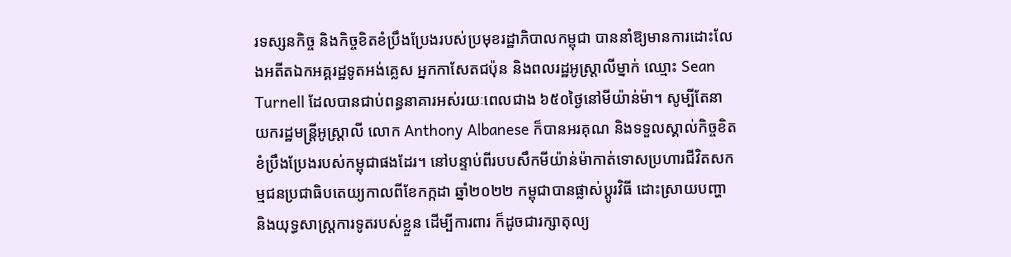រទស្សនកិច្ច និងកិច្ចខិតខំប្រឹងប្រែងរបស់ប្រមុខរដ្ឋាភិបាលកម្ពុជា បាននាំឱ្យមានការដោះលែងអតីតឯកអគ្គរដ្ឋទូតអង់គ្លេស អ្នកកាសែតជប៉ុន និងពលរដ្ឋអូស្ត្រាលីម្នាក់ ឈ្មោះ Sean Turnell ដែលបានជាប់ពន្ធនាគារអស់រយៈពេលជាង ៦៥០ថ្ងៃនៅមីយ៉ាន់ម៉ា។ សូម្បីតែនាយករដ្ឋមន្ត្រីអូស្រ្តាលី លោក Anthony Albanese ក៏បានអរគុណ និងទទួលស្គាល់កិច្ចខិតខំប្រឹងប្រែងរបស់កម្ពុជាផងដែរ។ នៅបន្ទាប់ពីរបបសឹកមីយ៉ាន់ម៉ាកាត់ទោសប្រហារជីវិតសកម្មជនប្រជាធិបតេយ្យកាលពីខែកក្កដា ឆ្នាំ២០២២ កម្ពុជាបានផ្លាស់ប្ដូរវិធី ដោះស្រាយបញ្ហា និងយុទ្ធសាស្ត្រការទូតរបស់ខ្លួន ដើម្បីការពារ ក៏ដូចជារក្សាតុល្យ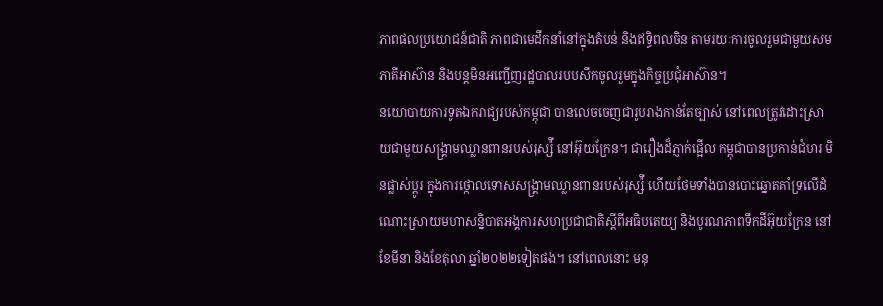ភាពផលប្រយោជន៍ជាតិ ភាពជាមេដឹកនាំនៅក្នុងតំបន់ និងឥទ្ធិពលចិន តាមរយៈការចូលរួមជាមួយសមភាគីអាស៊ាន និងបន្តមិនអញ្ជើញរដ្ឋបាលរបបសឹកចូលរួមក្នុងកិច្ចប្រជុំអាស៊ាន។
នយោបាយការទូតឯករាជ្យរបស់កម្ពុជា បានលេចចេញជារូបរាងកាន់តែច្បាស់ នៅពេលត្រូវដោះស្រាយជាមួយសង្រ្គាមឈ្លានពានរបស់រុស្ស៉ី នៅអ៊ុយក្រែន។ ជារឿងដ៏ភ្ញាក់ផ្អើល កម្ពុជាបានប្រកាន់ជំហរ មិនផ្លាស់ប្ដូរ ក្នុងការថ្កោលទោសសង្រ្គាមឈ្លានពានរបស់រុស្ស៉ី ហើយថែមទាំងបានបោះឆ្នោតគាំទ្រលើដំណោះស្រាយមហាសន្និបាតអង្គការសហប្រជាជាតិស្ដីពីអធិបតេយ្យ និងបូរណភាពទឹកដីអ៊ុយក្រែន នៅខែមីនា និងខែតុលា ឆ្នាំ២០២២ទៀតផង។ នៅពេលនោះ មនុ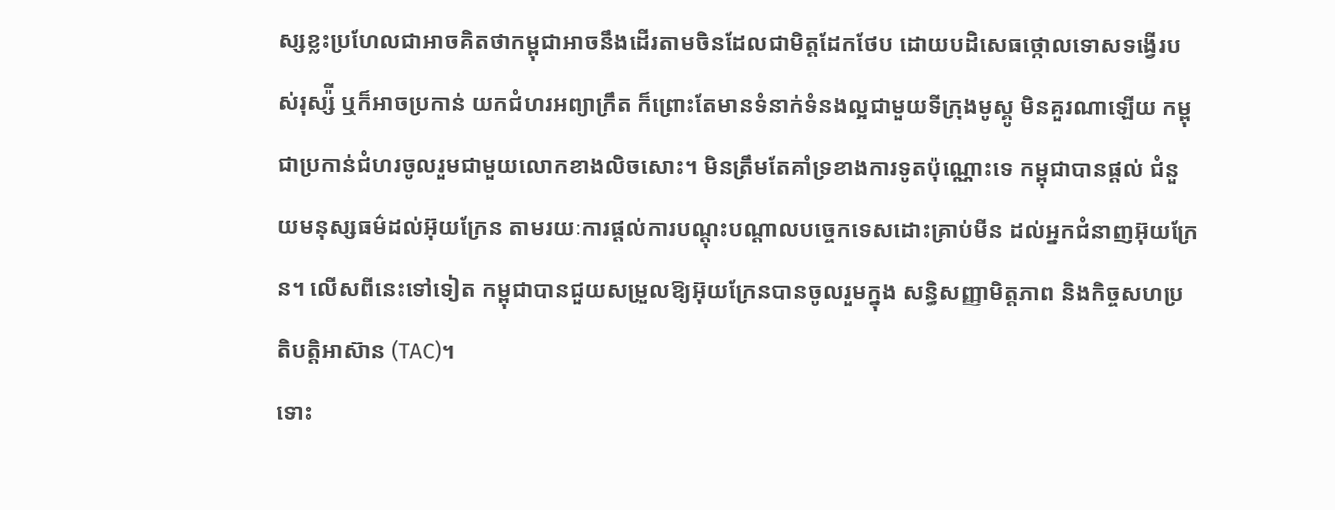ស្សខ្លះប្រហែលជាអាចគិតថាកម្ពុជាអាចនឹងដើរតាមចិនដែលជាមិត្តដែកថែប ដោយបដិសេធថ្កោលទោសទង្វើរបស់រុស្ស៉ី ឬក៏អាចប្រកាន់ យកជំហរអព្យាក្រឹត ក៏ព្រោះតែមានទំនាក់ទំនងល្អជាមួយទីក្រុងមូស្គូ មិនគួរណាឡើយ កម្ពុជាប្រកាន់ជំហរចូលរួមជាមួយលោកខាងលិចសោះ។ មិនត្រឹមតែគាំទ្រខាងការទូតប៉ុណ្ណោះទេ កម្ពុជាបានផ្ដល់ ជំនួយមនុស្សធម៌ដល់អ៊ុយក្រែន តាមរយៈការផ្ដល់ការបណ្ដុះបណ្ដាលបច្ចេកទេសដោះគ្រាប់មីន ដល់អ្នកជំនាញអ៊ុយក្រែន។ លើសពីនេះទៅទៀត កម្ពុជាបានជួយសម្រួលឱ្យអ៊ុយក្រែនបានចូលរួមក្នុង សន្ធិសញ្ញាមិត្តភាព និងកិច្ចសហប្រតិបត្តិអាស៊ាន (TAC)។
ទោះ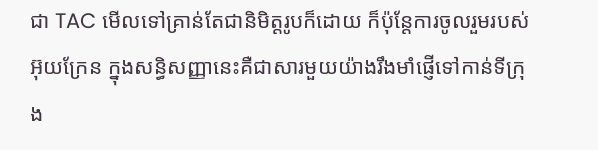ជា TAC មើលទៅគ្រាន់តែជានិមិត្តរូបក៏ដោយ ក៏ប៉ុន្តែការចូលរួមរបស់អ៊ុយក្រែន ក្នុងសន្ធិសញ្ញានេះគឺជាសារមួយយ៉ាងរឹងមាំផ្ញើទៅកាន់ទីក្រុង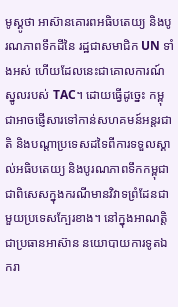មូស្គូថា អាស៊ានគោរពអធិបតេយ្យ និងបូរណភាពទឹកដីនៃ រដ្ឋជាសមាជិក UN ទាំងអស់ ហើយដែលនេះជាគោលការណ៍ស្នូលរបស់ TAC។ ដោយធ្វើដូច្នេះ កម្ពុជាអាចផ្ញើសារទៅកាន់សហគមន៍អន្តរជាតិ និងបណ្ដាប្រទេសដទៃពីការទទួលស្គាល់អធិបតេយ្យ និងបូរណភាពទឹកកម្ពុជា ជាពិសេសក្នុងករណីមានវិវាទព្រំដែនជាមួយប្រទេសក្បែរខាង។ នៅក្នុងអាណត្តិជាប្រធានអាស៊ាន នយោបាយការទូតឯករា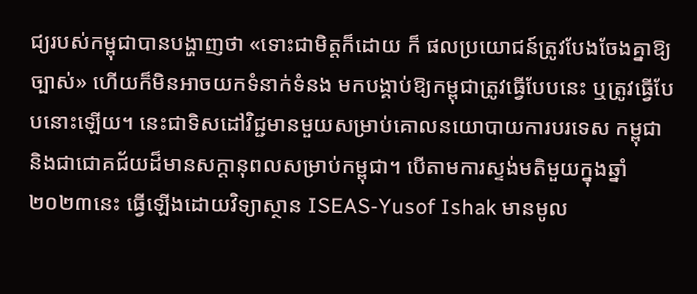ជ្យរបស់កម្ពុជាបានបង្ហាញថា «ទោះជាមិត្តក៏ដោយ ក៏ ផលប្រយោជន៍ត្រូវបែងចែងគ្នាឱ្យច្បាស់» ហើយក៏មិនអាចយកទំនាក់ទំនង មកបង្គាប់ឱ្យកម្ពុជាត្រូវធ្វើបែបនេះ ឬត្រូវធ្វើបែបនោះឡើយ។ នេះជាទិសដៅវិជ្ជមានមួយសម្រាប់គោលនយោបាយការបរទេស កម្ពុជា និងជាជោគជ័យដ៏មានសក្ដានុពលសម្រាប់កម្ពុជា។ បើតាមការស្ទង់មតិមួយក្នុងឆ្នាំ២០២៣នេះ ធ្វើឡើងដោយវិទ្យាស្ថាន ISEAS-Yusof Ishak មានមូល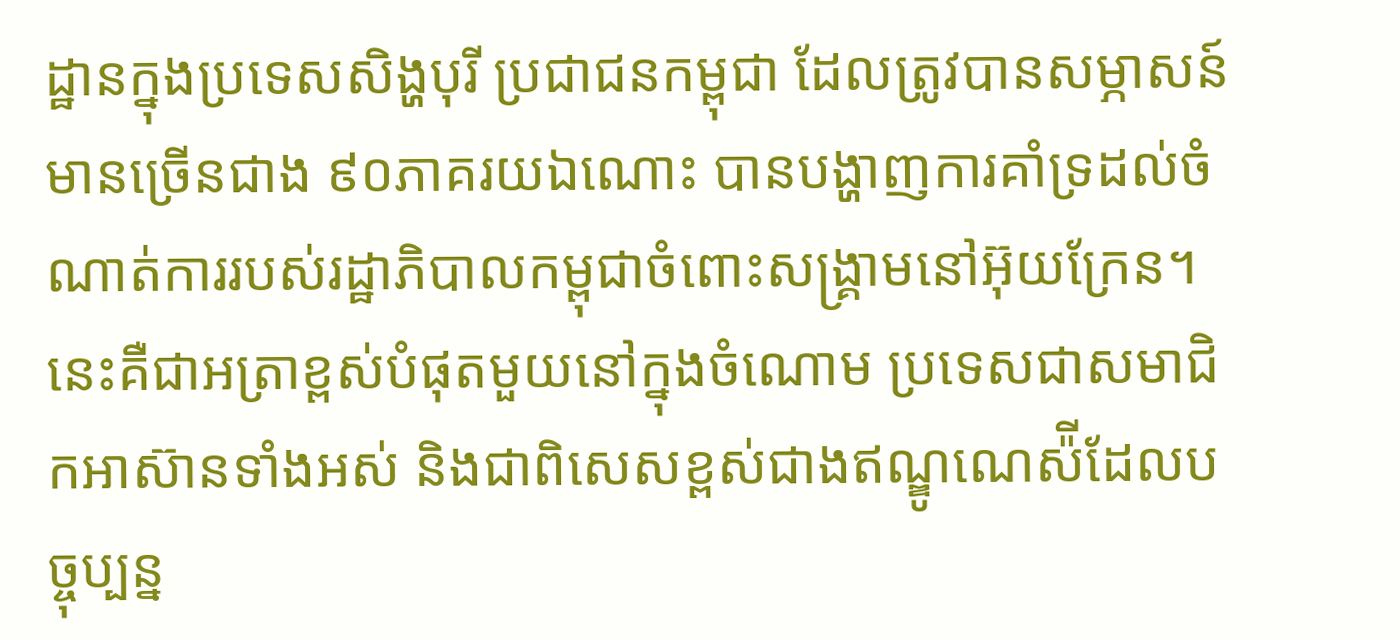ដ្ឋានក្នុងប្រទេសសិង្ហបុរី ប្រជាជនកម្ពុជា ដែលត្រូវបានសម្ភាសន៍ មានច្រើនជាង ៩០ភាគរយឯណោះ បានបង្ហាញការគាំទ្រដល់ចំណាត់ការរបស់រដ្ឋាភិបាលកម្ពុជាចំពោះសង្រ្គាមនៅអ៊ុយក្រែន។ នេះគឺជាអត្រាខ្ពស់បំផុតមួយនៅក្នុងចំណោម ប្រទេសជាសមាជិកអាស៊ានទាំងអស់ និងជាពិសេសខ្ពស់ជាងឥណ្ឌូណេស៉ីដែលបច្ចុប្បន្ន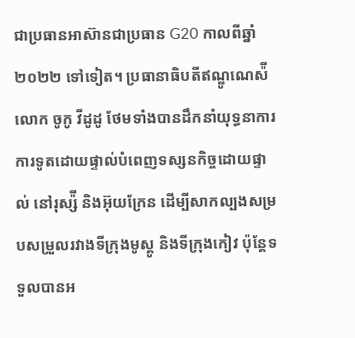ជាប្រធានអាស៊ានជាប្រធាន G20 កាលពីឆ្នាំ២០២២ ទៅទៀត។ ប្រធានាធិបតីឥណ្ឌូណេស៉ី លោក ចូកូ វីដូដូ ថែមទាំងបានដឹកនាំយុទ្ធនាការការទូតដោយផ្ទាល់បំពេញទស្សនកិច្ចដោយផ្ទាល់ នៅរុស្ស៉ី និងអ៊ុយក្រែន ដើម្បីសាកល្បងសម្របសម្រួលរវាងទីក្រុងមូស្គូ និងទីក្រុងកៀវ ប៉ុន្តែទទួលបានអ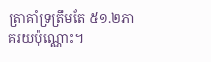ត្រាគាំទ្រត្រឹមតែ ៥១.២ភាគរយប៉ុណ្ណោះ។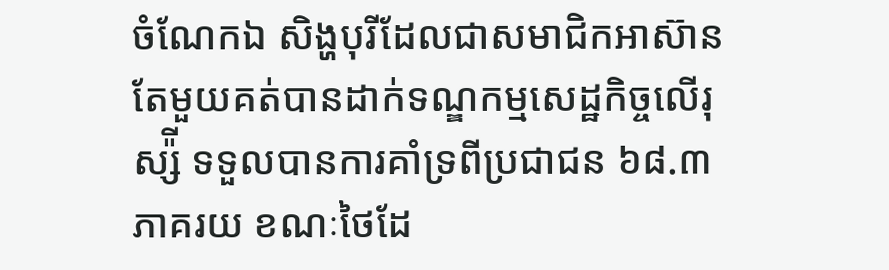ចំណែកឯ សិង្ហបុរីដែលជាសមាជិកអាស៊ានតែមួយគត់បានដាក់ទណ្ឌកម្មសេដ្ឋកិច្ចលើរុស្ស៉ី ទទួលបានការគាំទ្រពីប្រជាជន ៦៨.៣ភាគរយ ខណៈថៃដែ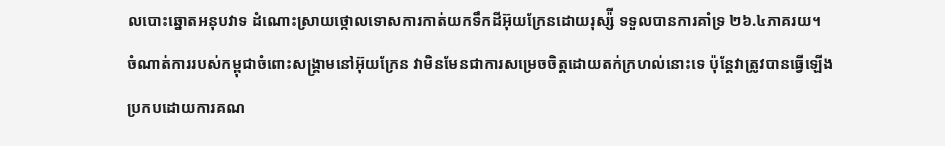លបោះឆ្នោតអនុបវាទ ដំណោះស្រាយថ្កោលទោសការកាត់យកទឹកដីអ៊ុយក្រែនដោយរុស្ស៉ី ទទួលបានការគាំទ្រ ២៦.៤ភាគរយ។
ចំណាត់ការរបស់កម្ពុជាចំពោះសង្រ្គាមនៅអ៊ុយក្រែន វាមិនមែនជាការសម្រេចចិត្តដោយតក់ក្រហល់នោះទេ ប៉ុន្តែវាត្រូវបានធ្វើឡើងប្រកបដោយការគណ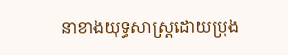នាខាងយុទ្ធសាស្រ្តដោយប្រុង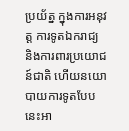ប្រយ័ត្ន ក្នុងការអនុវត្ត ការទូតឯករាជ្យ និងការពារប្រយោជន៍ជាតិ ហើយនយោបាយការទូតបែបនេះអា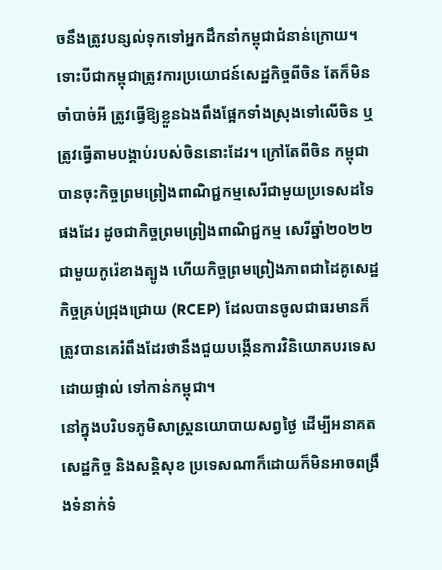ចនឹងត្រូវបន្សល់ទុកទៅអ្នកដឹកនាំកម្ពុជាជំនាន់ក្រោយ។ ទោះបីជាកម្ពុជាត្រូវការប្រយោជន៍សេដ្ឋកិច្ចពីចិន តែក៏មិនចាំបាច់អី ត្រូវធ្វើឱ្យខ្លួនឯងពឹងផ្អែកទាំងស្រុងទៅលើចិន ឬត្រូវធ្វើតាមបង្គាប់របស់ចិននោះដែរ។ ក្រៅតែពីចិន កម្ពុជាបានចុះកិច្ចព្រមព្រៀងពាណិជ្ជកម្មសេរីជាមួយប្រទេសដទៃផងដែរ ដូចជាកិច្ចព្រមព្រៀងពាណិជ្ជកម្ម សេរីឆ្នាំ២០២២ជាមួយកូរ៉េខាងត្បូង ហើយកិច្ចព្រមព្រៀងភាពជាដៃគូសេដ្ឋកិច្ចគ្រប់ជ្រុងជ្រោយ (RCEP) ដែលបានចូលជាធរមានក៏ត្រូវបានគេរំពឹងដែរថានឹងជួយបង្កើនការវិនិយោគបរទេសដោយផ្ទាល់ ទៅកាន់កម្ពុជា។
នៅក្នុងបរិបទភូមិសាស្ត្រនយោបាយសព្វថ្ងៃ ដើម្បីអនាគតសេដ្ឋកិច្ច និងសន្តិសុខ ប្រទេសណាក៏ដោយក៏មិនអាចពង្រឹងទំនាក់ទំ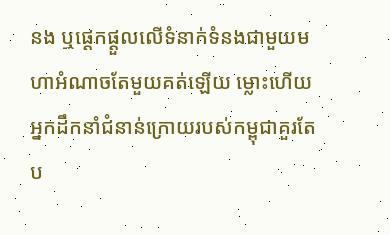នង ឬផ្ដេកផ្ដួលលើទំនាក់ទំនងជាមួយមហាអំណាចតែមួយគត់ឡើយ ម្លោះហើយ អ្នកដឹកនាំជំនាន់ក្រោយរបស់កម្ពុជាគួរតែប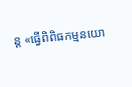ន្ត «ធ្វើពិពិធកម្មនយោ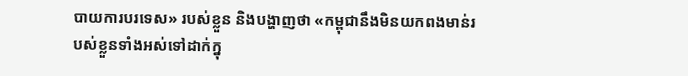បាយការបរទេស» របស់ខ្លួន និងបង្ហាញថា «កម្ពុជានឹងមិនយកពងមាន់របស់ខ្លួនទាំងអស់ទៅដាក់ក្នុ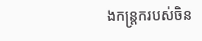ងកន្ត្រករបស់ចិន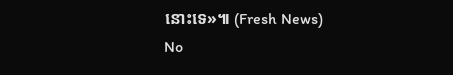នោះទេ»៕ (Fresh News)
No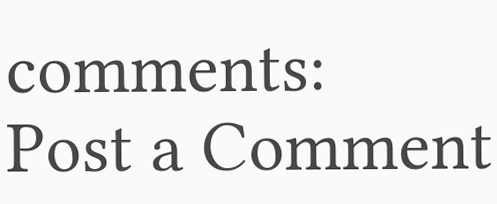comments:
Post a Comment